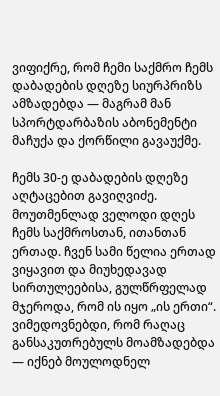ვიფიქრე, რომ ჩემი საქმრო ჩემს დაბადების დღეზე სიურპრიზს ამზადებდა — მაგრამ მან სპორტდარბაზის აბონემენტი მაჩუქა და ქორწილი გავაუქმე.

ჩემს 30-ე დაბადების დღეზე აღტაცებით გავიღვიძე. მოუთმენლად ველოდი დღეს ჩემს საქმროსთან, ითანთან ერთად. ჩვენ სამი წელია ერთად ვიყავით და მიუხედავად სირთულეებისა, გულწრფელად მჯეროდა, რომ ის იყო „ის ერთი“. ვიმედოვნებდი, რომ რაღაც განსაკუთრებულს მოამზადებდა — იქნებ მოულოდნელ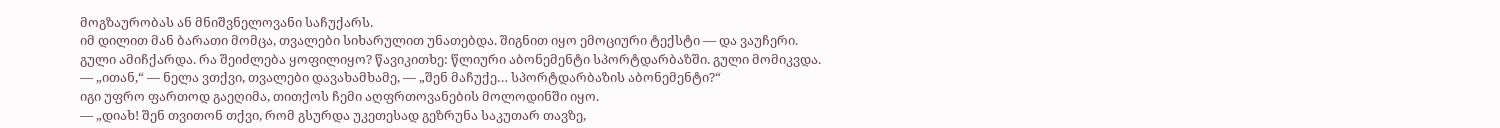მოგზაურობას ან მნიშვნელოვანი საჩუქარს.
იმ დილით მან ბარათი მომცა, თვალები სიხარულით უნათებდა. შიგნით იყო ემოციური ტექსტი — და ვაუჩერი. გული ამიჩქარდა. რა შეიძლება ყოფილიყო? წავიკითხე: წლიური აბონემენტი სპორტდარბაზში. გული მომიკვდა.
— „ითან,“ — ნელა ვთქვი, თვალები დავახამხამე, — „შენ მაჩუქე… სპორტდარბაზის აბონემენტი?“
იგი უფრო ფართოდ გაეღიმა, თითქოს ჩემი აღფრთოვანების მოლოდინში იყო.
— „დიახ! შენ თვითონ თქვი, რომ გსურდა უკეთესად გეზრუნა საკუთარ თავზე,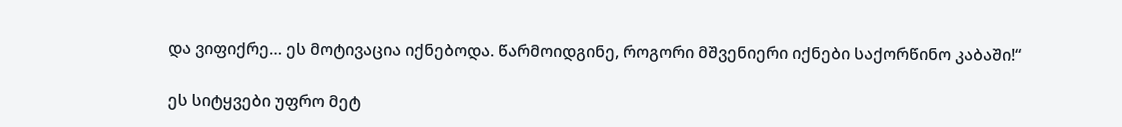და ვიფიქრე… ეს მოტივაცია იქნებოდა. წარმოიდგინე, როგორი მშვენიერი იქნები საქორწინო კაბაში!“

ეს სიტყვები უფრო მეტ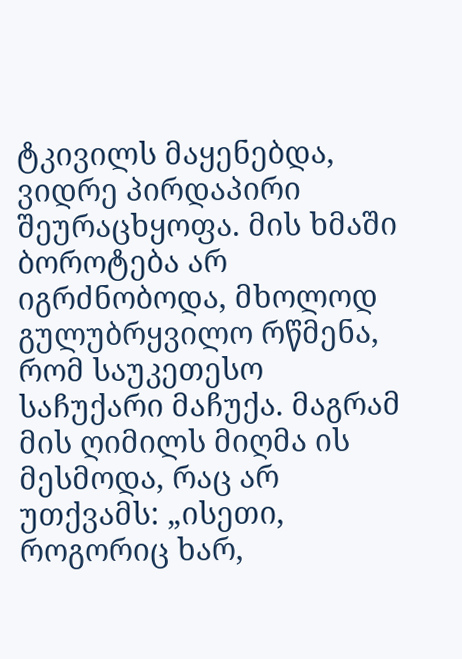ტკივილს მაყენებდა, ვიდრე პირდაპირი შეურაცხყოფა. მის ხმაში ბოროტება არ იგრძნობოდა, მხოლოდ გულუბრყვილო რწმენა, რომ საუკეთესო საჩუქარი მაჩუქა. მაგრამ მის ღიმილს მიღმა ის მესმოდა, რაც არ უთქვამს: „ისეთი, როგორიც ხარ,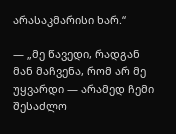არასაკმარისი ხარ.“

— „მე წავედი, რადგან მან მაჩვენა, რომ არ მე უყვარდი — არამედ ჩემი შესაძლო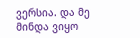ვერსია. და მე მინდა ვიყო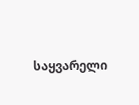საყვარელი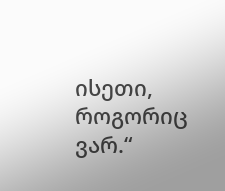ისეთი, როგორიც ვარ.“